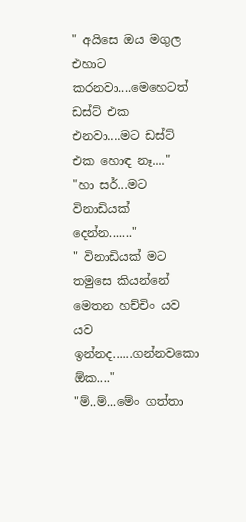" අයිසෙ ඔය මගුල එහාට කරනවා....මෙහෙටත් ඩස්ට් එක එනවා....මට ඩස්ට් එක හොඳ නෑ...."
"හා සර්...මට විනාඩියක් දෙන්න......."
" විනාඩියක් මට තමුසෙ කියන්නේ මෙතන හච්චිං යව යව ඉන්නද......ගන්නවකො ඕක...."
"ම්..ම්...මේං ගත්තා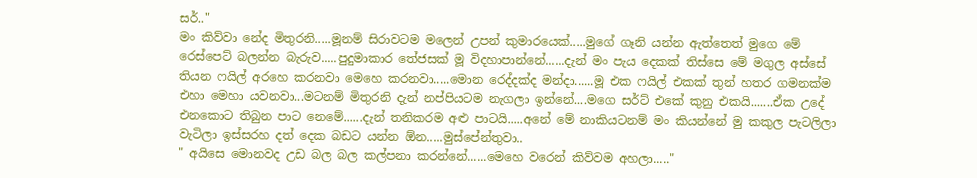සර්.."
මං කිව්වා නේද මිතුරනි.....මූනම් සිරාවටම මලෙන් උපන් කුමාරයෙක්.....මුගේ ගෑනි යන්න ඇත්තෙත් මුගෙ මේ රෙස්පෙට් බලන්න බැරුව.....පුදුමාකාර තේජසක් මූ විදහාපාන්නේ......දැන් මං පැය දෙකක් තිස්සෙ මේ මගුල අස්සේ තියන ෆයිල් අරහෙ කරනවා මෙහෙ කරනවා.....මොන රෙද්දක්ද මන්දා......මූ එක ෆයිල් එකක් තුන් හතර ගමනක්ම එහා මෙහා යවනවා...මටනම් මිතුරනි දැන් නප්පියටම නැගලා ඉන්නේ....මගෙ සර්ට් එකේ කුනු එකයි.......ඒක උදේ එනකොට තිබුන පාට නෙමේ......දැන් තනිකරම අළු පාටයි.....අනේ මේ නාකියටනම් මං කියන්නේ මු කකුල පැටලිලා වැටිලා ඉස්සරහ දත් දෙක බඩට යන්න ඕන.....මුස්පේන්තුවා..
" අයිසෙ මොනවද උඩ බල බල කල්පනා කරන්නේ......මෙහෙ වරෙන් කිව්වම අහලා....."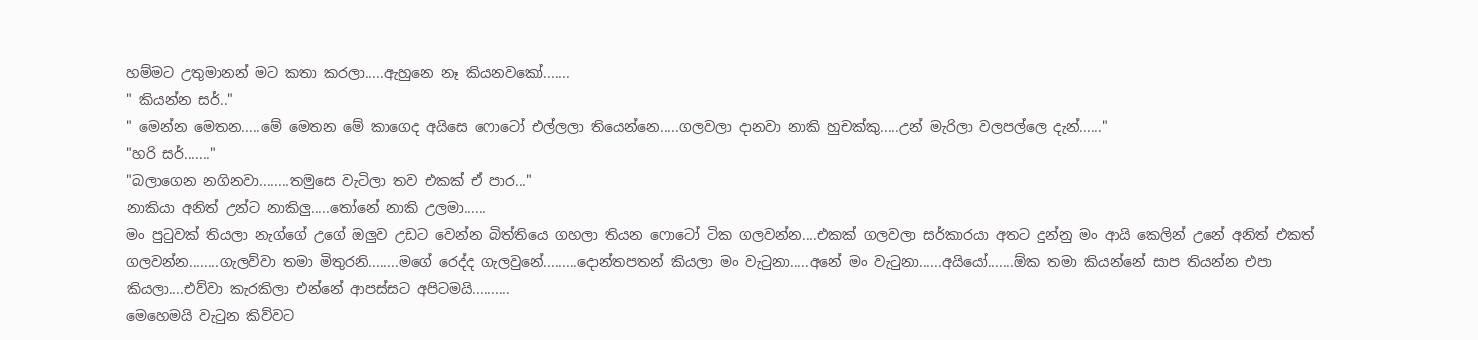හම්මට උතුමානන් මට කතා කරලා.....ඇහුනෙ නෑ කියනවකෝ.......
" කියන්න සර්.."
" මෙන්න මෙතන.....මේ මෙතන මේ කාගෙද අයිසෙ ෆොටෝ එල්ලලා තියෙන්නෙ.....ගලවලා දානවා නාකි හුචක්කු.....උන් මැරිලා වලපල්ලෙ දැන්......"
"හරි සර්......."
"බලාගෙන නගිනවා........තමුසෙ වැටිලා තව එකක් ඒ පාර..."
නාකියා අනිත් උන්ට නාකිලු.....තෝනේ නාකි උලමා......
මං පුටුවක් තියලා නැග්ගේ උගේ ඔලුව උඩට වෙන්න බිත්තියෙ ගහලා තියන ෆොටෝ ටික ගලවන්න....එකක් ගලවලා සර්කාරයා අතට දුන්නු මං ආයි කෙලින් උනේ අනිත් එකත් ගලවන්න........ගැලව්වා තමා මිතුරනි........මගේ රෙද්ද ගැලවුනේ.........දොන්තපතන් කියලා මං වැටුනා.....අනේ මං වැටුනා......අයියෝ.......ඕක තමා කියන්නේ සාප තියන්න එපා කියලා....එව්වා කැරකිලා එන්නේ ආපස්සට අපිටමයි..........
මෙහෙමයි වැටුන කිව්වට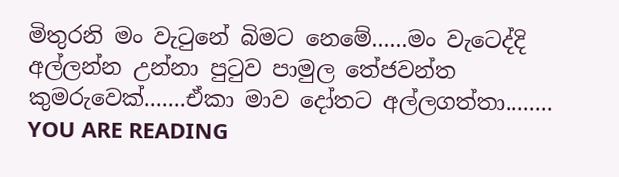මිතුරනි මං වැටුනේ බිමට නෙමේ......මං වැටෙද්දි අල්ලන්න උන්නා පුටුව පාමුල තේජවන්ත කුමරුවෙක්.......ඒකා මාව දෝතට අල්ලගත්තා........
YOU ARE READING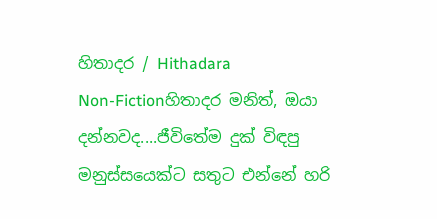හිතාදර / Hithadara
Non-Fictionහිතාදර මනිත්, ඔයා දන්නවද....ජීවිතේම දුක් විඳපු මනුස්සයෙක්ට සතුට එන්නේ හරි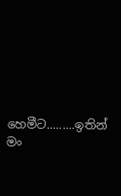හෙමීට.........ඉතින් මං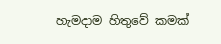හැමදාම හිතුවේ කමක්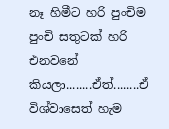නෑ හිමීට හරි පුංචිම පුංචි සතුටක් හරි එනවනේ කියලා........ඒත්........ඒ විශ්වාසෙත් හැම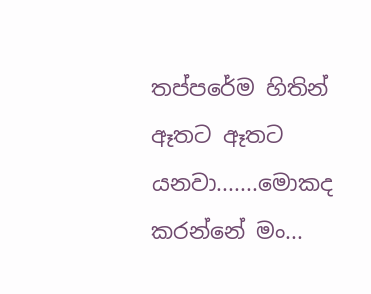තප්පරේම හිතින් ඈතට ඈතට යනවා.......මොකද කරන්නේ මං...